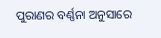ପୁରାଣର ବର୍ଣ୍ଣନା ଅନୁସାରେ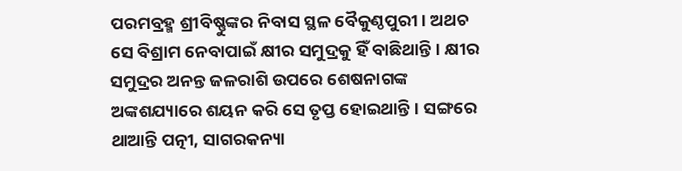ପରମବ୍ରହ୍ମ ଶ୍ରୀବିଷ୍ଣୁଙ୍କର ନିବାସ ସ୍ଥଳ ବୈକୁଣ୍ଠପୁରୀ। ଅଥଚ ସେ ବିଶ୍ରାମ ନେବାପାଇଁ କ୍ଷୀର ସମୁଦ୍ରକୁ ହିଁ ବାଛିଥାନ୍ତି। କ୍ଷୀର ସମୁଦ୍ରର ଅନନ୍ତ ଜଳରାଶି ଉପରେ ଶେଷନାଗଙ୍କ ଅଙ୍କଶଯ୍ୟାରେ ଶୟନ କରି ସେ ତୃପ୍ତ ହୋଇଥାନ୍ତି। ସଙ୍ଗରେ ଥାଆନ୍ତି ପତ୍ନୀ, ସାଗରକନ୍ୟା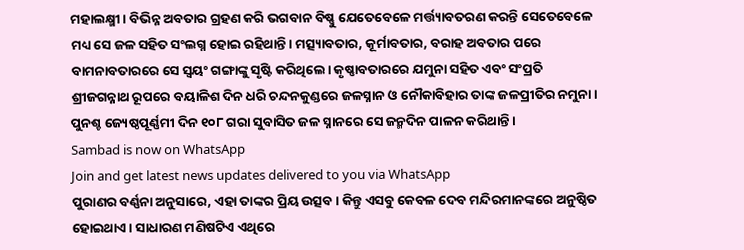ମହାଲକ୍ଷ୍ମୀ। ବିଭିନ୍ନ ଅବତାର ଗ୍ରହଣ କରି ଭଗବାନ ବିଷ୍ଣୁ ଯେତେବେଳେ ମର୍ତ୍ତ୍ୟାବତରଣ କରନ୍ତି ସେତେବେଳେ ମଧ୍ୟ ସେ ଜଳ ସହିତ ସଂଲଗ୍ନ ହୋଇ ରହିଥାନ୍ତି। ମତ୍ସ୍ୟାବତାର, କୂର୍ମାବତାର, ବରାହ ଅବତାର ପରେ ବାମନାବତାରରେ ସେ ସ୍ୱୟଂ ଗଙ୍ଗାଙ୍କୁ ସୃଷ୍ଟି କରିଥିଲେ। କୃଷ୍ଣାବତାରରେ ଯମୁନା ସହିତ ଏବଂ ସଂପ୍ରତି ଶ୍ରୀଜଗନ୍ନାଥ ରୂପରେ ବୟାଳିଶ ଦିନ ଧରି ଚନ୍ଦନକୁଣ୍ଡରେ ଜଳସ୍ନାନ ଓ ନୌକାବିହାର ତାଙ୍କ ଜଳପ୍ରୀତିର ନମୁନା। ପୁନଶ୍ଚ ଜ୍ୟେଷ୍ଠପୂର୍ଣ୍ଣମୀ ଦିନ ୧୦୮ ଗରା ସୁବାସିତ ଜଳ ସ୍ନାନରେ ସେ ଜନ୍ମଦିନ ପାଳନ କରିଥାନ୍ତି।
Sambad is now on WhatsApp
Join and get latest news updates delivered to you via WhatsApp
ପୁରାଣର ବର୍ଣ୍ଣନା ଅନୁସାରେ, ଏହା ତାଙ୍କର ପ୍ରିୟ ଉତ୍ସବ। କିନ୍ତୁ ଏସବୁ କେବଳ ଦେବ ମନ୍ଦିରମାନଙ୍କରେ ଅନୁଷ୍ଠିତ ହୋଇଥାଏ। ସାଧାରଣ ମଣିଷଟିଏ ଏଥିରେ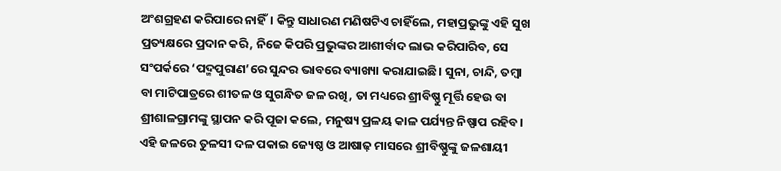ଅଂଶଗ୍ରହଣ କରିପାରେ ନାହିଁ। କିନ୍ତୁ ସାଧାରଣ ମଣିଷଟିଏ ଚାହିଁଲେ, ମହାପ୍ରଭୁଙ୍କୁ ଏହି ସୁଖ ପ୍ରତ୍ୟକ୍ଷରେ ପ୍ରଦାନ କରି, ନିଜେ କିପରି ପ୍ରଭୁଙ୍କର ଆଶୀର୍ବାଦ ଲାଭ କରିପାରିବ, ସେ ସଂପର୍କରେ ‘ପଦ୍ମପୁରାଣ’ରେ ସୁନ୍ଦର ଭାବରେ ବ୍ୟାଖ୍ୟା କରାଯାଇଛି। ସୁନା, ଚାନ୍ଦି, ତମ୍ବା ବା ମାଟିପାତ୍ରରେ ଶୀତଳ ଓ ସୁଗନ୍ଧିତ ଜଳ ରଖି, ତା ମଧ୍ୟରେ ଶ୍ରୀବିଷ୍ଣୁ ମୂର୍ତ୍ତି ହେଉ ବା ଶ୍ରୀଶାଳଗ୍ରାମଙ୍କୁ ସ୍ଥାପନ କରି ପୂଜା କଲେ, ମନୁଷ୍ୟ ପ୍ରଳୟ କାଳ ପର୍ଯ୍ୟନ୍ତ ନିଷ୍ପାପ ରହିବ। ଏହି ଜଳରେ ତୁଳସୀ ଦଳ ପକାଇ ଜ୍ୟେଷ୍ଠ ଓ ଆଷାଢ଼ ମାସରେ ଶ୍ରୀବିଷ୍ଣୁଙ୍କୁ ଜଳଶାୟୀ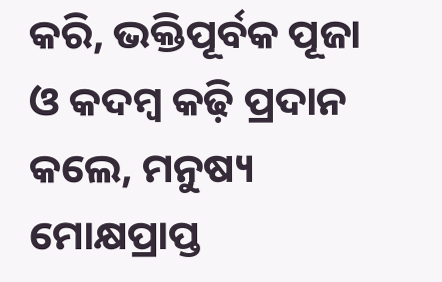କରି, ଭକ୍ତିପୂର୍ବକ ପୂଜା ଓ କଦମ୍ବ କଢ଼ି ପ୍ରଦାନ କଲେ, ମନୁଷ୍ୟ ମୋକ୍ଷପ୍ରାପ୍ତ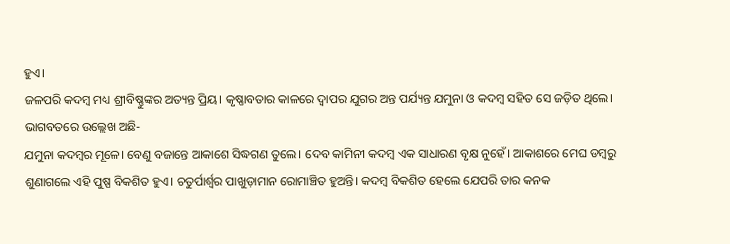ହୁଏ।
ଜଳପରି କଦମ୍ବ ମଧ୍ୟ ଶ୍ରୀବିଷ୍ଣୁଙ୍କର ଅତ୍ୟନ୍ତ ପ୍ରିୟ। କୃଷ୍ଣାବତାର କାଳରେ ଦ୍ୱାପର ଯୁଗର ଅନ୍ତ ପର୍ଯ୍ୟନ୍ତ ଯମୁନା ଓ କଦମ୍ବ ସହିତ ସେ ଜଡ଼ିତ ଥିଲେ। ଭାଗବତରେ ଉଲ୍ଲେଖ ଅଛି-
ଯମୁନା କଦମ୍ବର ମୂଳେ। ବେଣୁ ବଜାନ୍ତେ ଆକାଶେ ସିଦ୍ଧଗଣ ତୁଲେ। ଦେବ କାମିନୀ କଦମ୍ବ ଏକ ସାଧାରଣ ବୃକ୍ଷ ନୁହେଁ। ଆକାଶରେ ମେଘ ଡମ୍ବରୁ ଶୁଣାଗଲେ ଏହି ପୁଷ୍ପ ବିକଶିତ ହୁଏ। ଚତୁର୍ପାର୍ଶ୍ୱର ପାଖୁଡ଼ାମାନ ରୋମାଞ୍ଚିତ ହୁଅନ୍ତି। କଦମ୍ବ ବିକଶିତ ହେଲେ ଯେପରି ତାର କନକ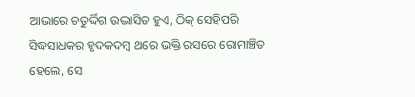ଆଭାରେ ଚତୁର୍ଦ୍ଦିଗ ଉଦ୍ଭାସିତ ହୁଏ, ଠିକ୍ ସେହିପରି ସିଦ୍ଧସାଧକର ହୃଦକଦମ୍ବ ଥରେ ଭକ୍ତି ରସରେ ରୋମାଞ୍ଚିତ ହେଲେ, ସେ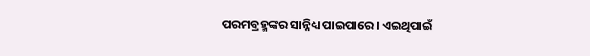ପରମବ୍ରହ୍ମଙ୍କର ସାନ୍ନିଧ୍ୟ ପାଇପାରେ। ଏଇଥିପାଇଁ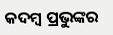କଦମ୍ବ ପ୍ରଭୁଙ୍କର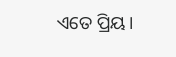ଏତେ ପ୍ରିୟ।